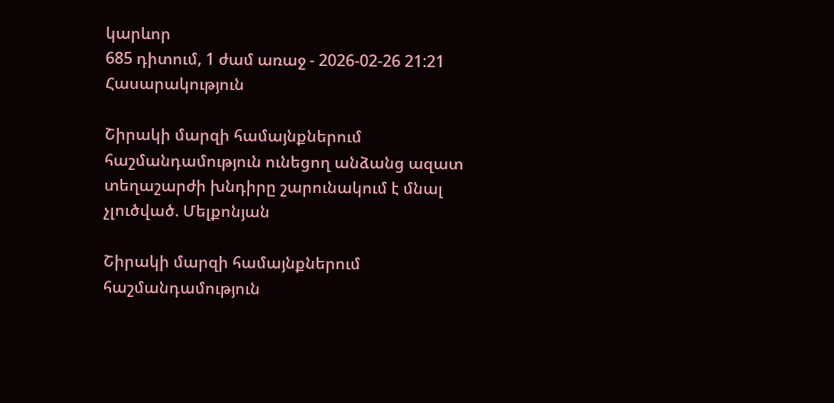կարևոր
685 դիտում, 1 ժամ առաջ - 2026-02-26 21:21
Հասարակություն

Շիրակի մարզի համայնքներում հաշմանդամություն ունեցող անձանց ազատ տեղաշարժի խնդիրը շարունակում է մնալ չլուծված. Մելքոնյան

Շիրակի մարզի համայնքներում հաշմանդամություն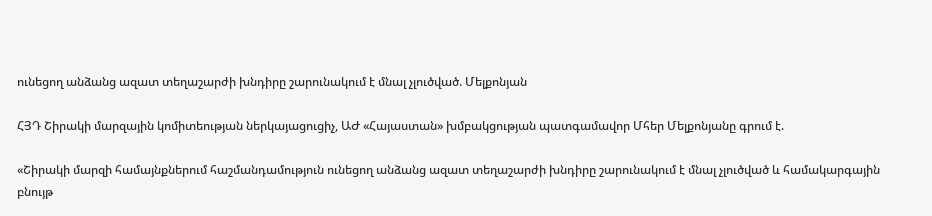ունեցող անձանց ազատ տեղաշարժի խնդիրը շարունակում է մնալ չլուծված. Մելքոնյան

ՀՅԴ Շիրակի մարզային կոմիտեության ներկայացուցիչ, ԱԺ «Հայաստան» խմբակցության պատգամավոր Մհեր Մելքոնյանը գրում է.

«Շիրակի մարզի համայնքներում հաշմանդամություն ունեցող անձանց ազատ տեղաշարժի խնդիրը շարունակում է մնալ չլուծված և համակարգային բնույթ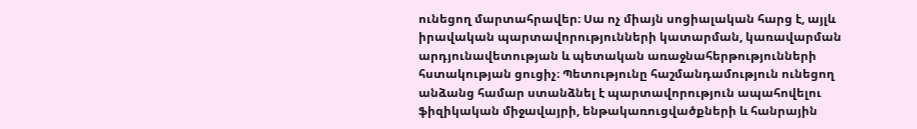ունեցող մարտահրավեր։ Սա ոչ միայն սոցիալական հարց է, այլև իրավական պարտավորությունների կատարման, կառավարման արդյունավետության և պետական առաջնահերթությունների հստակության ցուցիչ։ Պետությունը հաշմանդամություն ունեցող անձանց համար ստանձնել է պարտավորություն ապահովելու ֆիզիկական միջավայրի, ենթակառուցվածքների և հանրային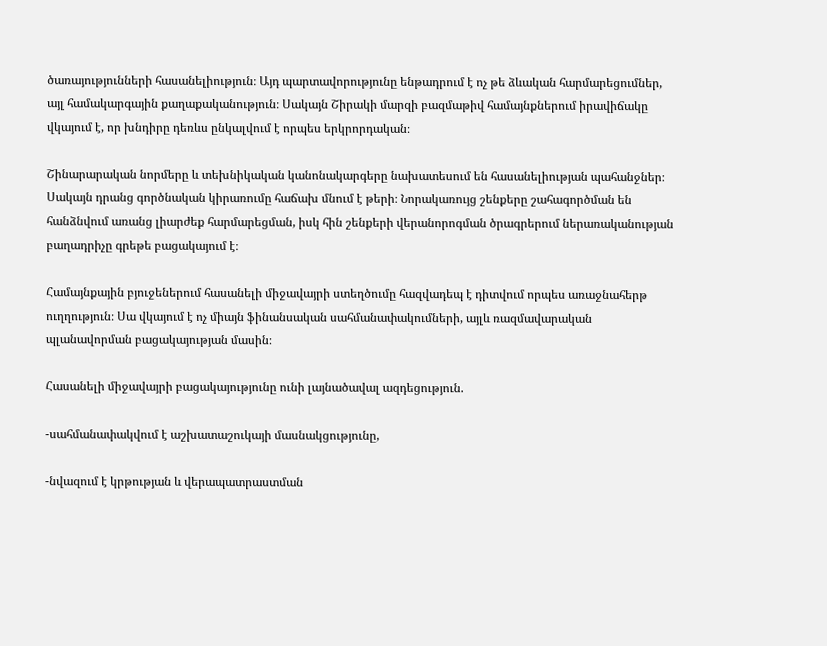ծառայությունների հասանելիություն։ Այդ պարտավորությունը ենթադրում է ոչ թե ձևական հարմարեցումներ, այլ համակարգային քաղաքականություն։ Սակայն Շիրակի մարզի բազմաթիվ համայնքներում իրավիճակը վկայում է, որ խնդիրը դեռևս ընկալվում է որպես երկրորդական։

Շինարարական նորմերը և տեխնիկական կանոնակարգերը նախատեսում են հասանելիության պահանջներ։ Սակայն դրանց գործնական կիրառումը հաճախ մնում է թերի։ Նորակառույց շենքերը շահագործման են հանձնվում առանց լիարժեք հարմարեցման, իսկ հին շենքերի վերանորոգման ծրագրերում ներառականության բաղադրիչը գրեթե բացակայում է։

Համայնքային բյուջեներում հասանելի միջավայրի ստեղծումը հազվադեպ է դիտվում որպես առաջնահերթ ուղղություն։ Սա վկայում է ոչ միայն ֆինանսական սահմանափակումների, այլև ռազմավարական պլանավորման բացակայության մասին։

Հասանելի միջավայրի բացակայությունը ունի լայնածավալ ազդեցություն.

-սահմանափակվում է աշխատաշուկայի մասնակցությունը,

-նվազում է կրթության և վերապատրաստման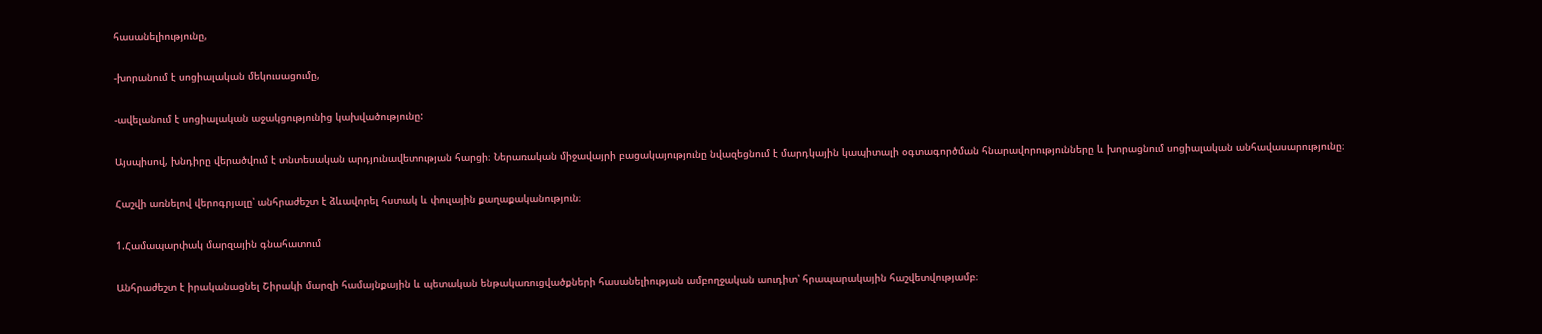հասանելիությունը,

-խորանում է սոցիալական մեկուսացումը,

-ավելանում է սոցիալական աջակցությունից կախվածությունը:

Այսպիսով, խնդիրը վերածվում է տնտեսական արդյունավետության հարցի։ Ներառական միջավայրի բացակայությունը նվազեցնում է մարդկային կապիտալի օգտագործման հնարավորությունները և խորացնում սոցիալական անհավասարությունը։

Հաշվի առնելով վերոգրյալը՝ անհրաժեշտ է ձևավորել հստակ և փուլային քաղաքականություն։

1.Համապարփակ մարզային գնահատում

Անհրաժեշտ է իրականացնել Շիրակի մարզի համայնքային և պետական ենթակառուցվածքների հասանելիության ամբողջական աուդիտ՝ հրապարակային հաշվետվությամբ։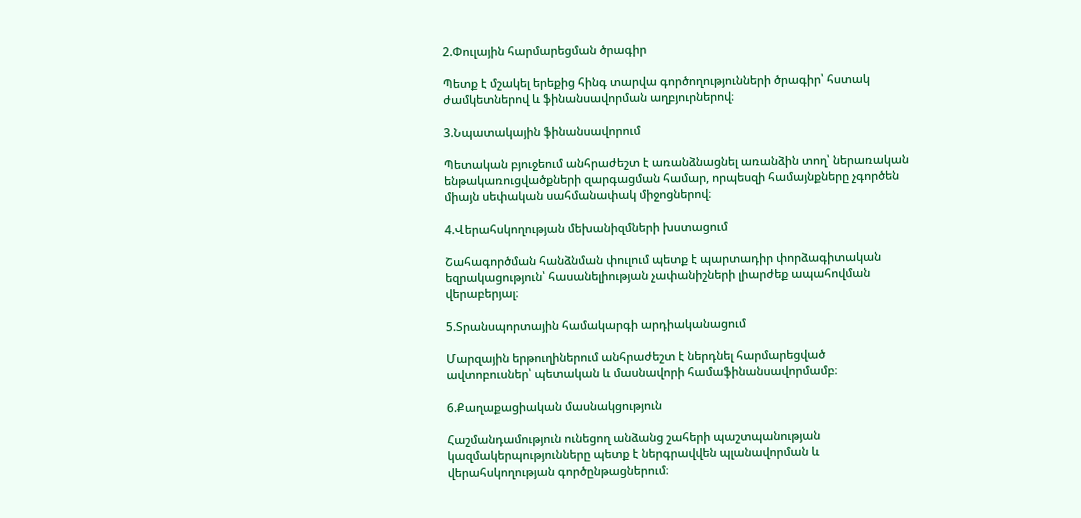2.Փուլային հարմարեցման ծրագիր

Պետք է մշակել երեքից հինգ տարվա գործողությունների ծրագիր՝ հստակ ժամկետներով և ֆինանսավորման աղբյուրներով։

3.Նպատակային ֆինանսավորում

Պետական բյուջեում անհրաժեշտ է առանձնացնել առանձին տող՝ ներառական ենթակառուցվածքների զարգացման համար, որպեսզի համայնքները չգործեն միայն սեփական սահմանափակ միջոցներով։

4.Վերահսկողության մեխանիզմների խստացում

Շահագործման հանձնման փուլում պետք է պարտադիր փորձագիտական եզրակացություն՝ հասանելիության չափանիշների լիարժեք ապահովման վերաբերյալ։

5.Տրանսպորտային համակարգի արդիականացում

Մարզային երթուղիներում անհրաժեշտ է ներդնել հարմարեցված ավտոբուսներ՝ պետական և մասնավորի համաֆինանսավորմամբ։

6.Քաղաքացիական մասնակցություն

Հաշմանդամություն ունեցող անձանց շահերի պաշտպանության կազմակերպությունները պետք է ներգրավվեն պլանավորման և վերահսկողության գործընթացներում։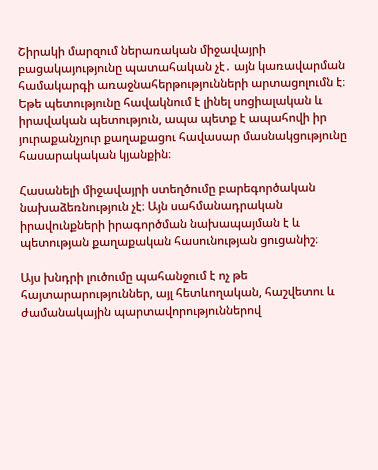Շիրակի մարզում ներառական միջավայրի բացակայությունը պատահական չէ․ այն կառավարման համակարգի առաջնահերթությունների արտացոլումն է։ Եթե պետությունը հավակնում է լինել սոցիալական և իրավական պետություն, ապա պետք է ապահովի իր յուրաքանչյուր քաղաքացու հավասար մասնակցությունը հասարակական կյանքին։

Հասանելի միջավայրի ստեղծումը բարեգործական նախաձեռնություն չէ։ Այն սահմանադրական իրավունքների իրագործման նախապայման է և պետության քաղաքական հասունության ցուցանիշ։

Այս խնդրի լուծումը պահանջում է ոչ թե հայտարարություններ, այլ հետևողական, հաշվետու և ժամանակային պարտավորություններով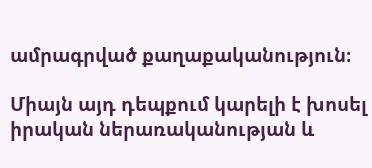ամրագրված քաղաքականություն։

Միայն այդ դեպքում կարելի է խոսել իրական ներառականության և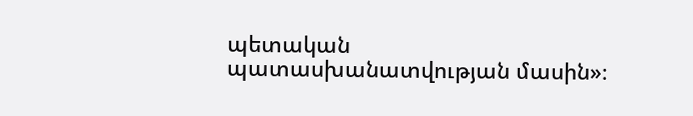պետական պատասխանատվության մասին»։